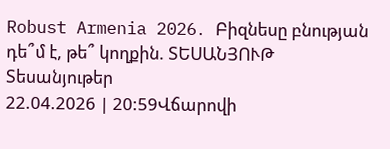Robust Armenia 2026․ Բիզնեսը բնության դե՞մ է, թե՞ կողքին. ՏԵՍԱՆՅՈՒԹ
Տեսանյութեր
22.04.2026 | 20:59Վճարովի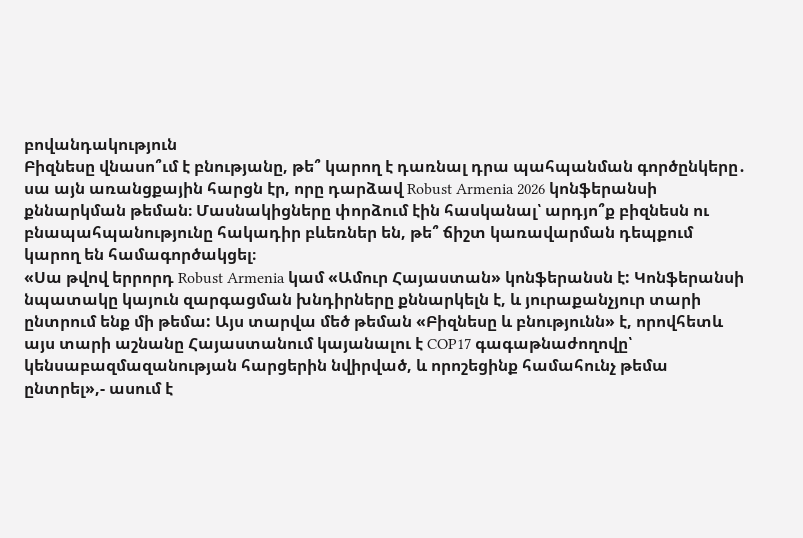բովանդակություն
Բիզնեսը վնասո՞ւմ է բնությանը, թե՞ կարող է դառնալ դրա պահպանման գործընկերը․ սա այն առանցքային հարցն էր, որը դարձավ Robust Armenia 2026 կոնֆերանսի քննարկման թեման։ Մասնակիցները փորձում էին հասկանալ՝ արդյո՞ք բիզնեսն ու բնապահպանությունը հակադիր բևեռներ են, թե՞ ճիշտ կառավարման դեպքում կարող են համագործակցել։
«Սա թվով երրորդ Robust Armenia կամ «Ամուր Հայաստան» կոնֆերանսն է: Կոնֆերանսի նպատակը կայուն զարգացման խնդիրները քննարկելն է, և յուրաքանչյուր տարի ընտրում ենք մի թեմա: Այս տարվա մեծ թեման «Բիզնեսը և բնությունն» է, որովհետև այս տարի աշնանը Հայաստանում կայանալու է COP17 գագաթնաժողովը՝ կենսաբազմազանության հարցերին նվիրված, և որոշեցինք համահունչ թեմա ընտրել»,- ասում է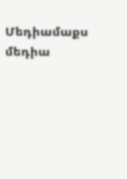Մեդիամաքս մեդիա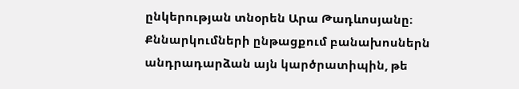ընկերության տնօրեն Արա Թադևոսյանը։
Քննարկումների ընթացքում բանախոսներն անդրադարձան այն կարծրատիպին, թե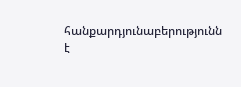հանքարդյունաբերությունն է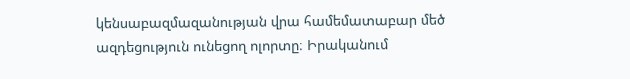կենսաբազմազանության վրա համեմատաբար մեծ ազդեցություն ունեցող ոլորտը։ Իրականում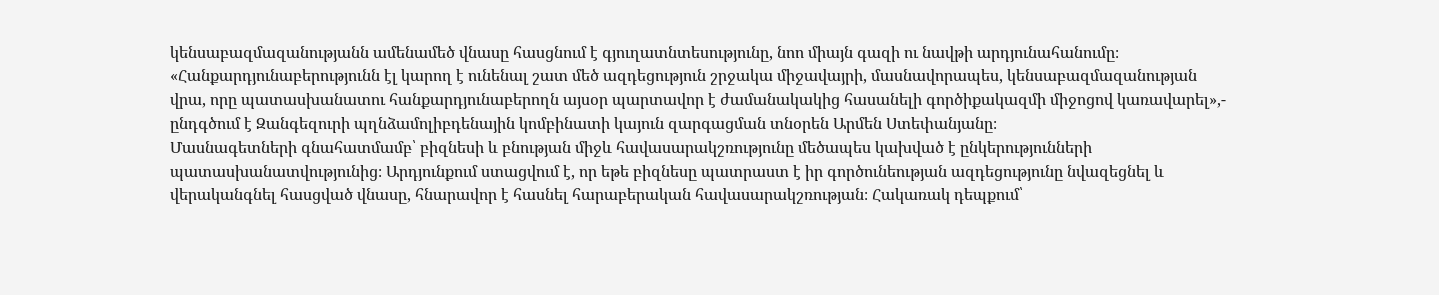կենսաբազմազանությանն ամենամեծ վնասը հասցնում է գյուղատնտեսությունը, նոո միայն գազի ու նավթի արդյունահանումը։
«Հանքարդյունաբերությունն էլ կարող է ունենալ շատ մեծ ազդեցություն շրջակա միջավայրի, մասնավորապես, կենսաբազմազանության վրա, որը պատասխանատու հանքարդյունաբերողն այսօր պարտավոր է ժամանակակից հասանելի գործիքակազմի միջոցով կառավարել»,- ընդգծում է Զանգեզուրի պղնձամոլիբդենային կոմբինատի կայուն զարգացման տնօրեն Արմեն Ստեփանյանը։
Մասնագետների գնահատմամբ՝ բիզնեսի և բնության միջև հավասարակշռությունը մեծապես կախված է ընկերությունների պատասխանատվությունից։ Արդյունքում ստացվում է, որ եթե բիզնեսը պատրաստ է իր գործունեության ազդեցությունը նվազեցնել և վերականգնել հասցված վնասը, հնարավոր է հասնել հարաբերական հավասարակշռության։ Հակառակ դեպքում՝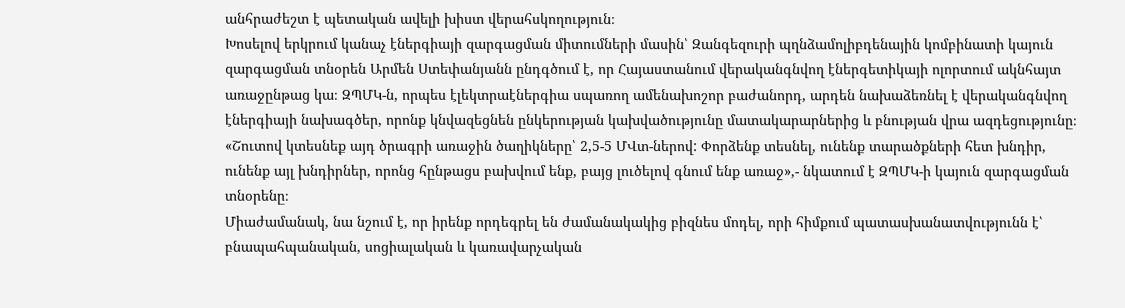անհրաժեշտ է պետական ավելի խիստ վերահսկողություն։
Խոսելով երկրում կանաչ էներգիայի զարգացման միտումների մասին՝ Զանգեզուրի պղնձամոլիբդենային կոմբինատի կայուն զարգացման տնօրեն Արմեն Ստեփանյանն ընդգծում է, որ Հայաստանում վերականգնվող էներգետիկայի ոլորտում ակնհայտ առաջընթաց կա։ ԶՊՄԿ-ն, որպես էլեկտրաէներգիա սպառող ամենախոշոր բաժանորդ, արդեն նախաձեռնել է վերականգնվող էներգիայի նախագծեր, որոնք կնվազեցնեն ընկերության կախվածությունը մատակարարներից և բնության վրա ազդեցությունը։
«Շուտով կտեսնեք այդ ծրագրի առաջին ծաղիկները՝ 2,5-5 ՄՎտ-ներով: Փորձենք տեսնել, ունենք տարածքների հետ խնդիր, ունենք այլ խնդիրներ, որոնց հընթացս բախվում ենք, բայց լուծելով գնում ենք առաջ»,- նկատում է ԶՊՄԿ-ի կայուն զարգացման տնօրենը։
Միաժամանակ, նա նշում է, որ իրենք որդեգրել են ժամանակակից բիզնես մոդել, որի հիմքում պատասխանատվությունն է՝ բնապահպանական, սոցիալական և կառավարչական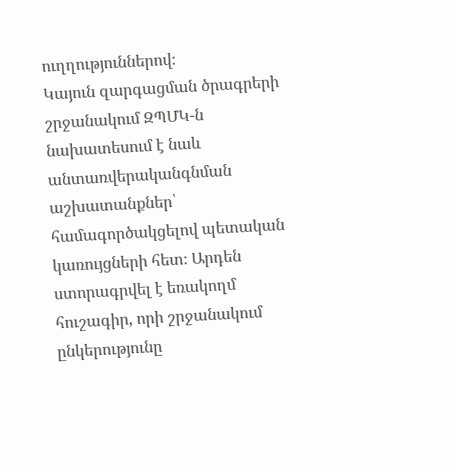ուղղություններով։
Կայուն զարգացման ծրագրերի շրջանակում ԶՊՄԿ-ն նախատեսում է նաև անտառվերականգնման աշխատանքներ՝ համագործակցելով պետական կառույցների հետ։ Արդեն ստորագրվել է եռակողմ հուշագիր, որի շրջանակում ընկերությունը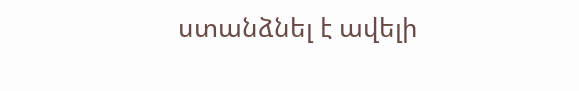ստանձնել է ավելի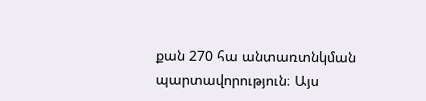քան 270 հա անտառտնկման պարտավորություն։ Այս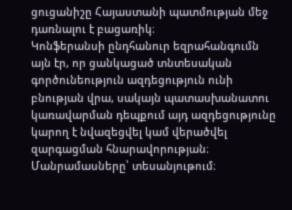ցուցանիշը Հայաստանի պատմության մեջ դառնալու է բացառիկ։
Կոնֆերանսի ընդհանուր եզրահանգումն այն էր, որ ցանկացած տնտեսական գործունեություն ազդեցություն ունի բնության վրա, սակայն պատասխանատու կառավարման դեպքում այդ ազդեցությունը կարող է նվազեցվել կամ վերածվել զարգացման հնարավորության։
Մանրամասները՝ տեսանյութում։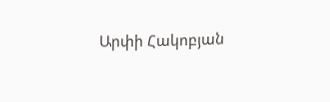Արփի Հակոբյան